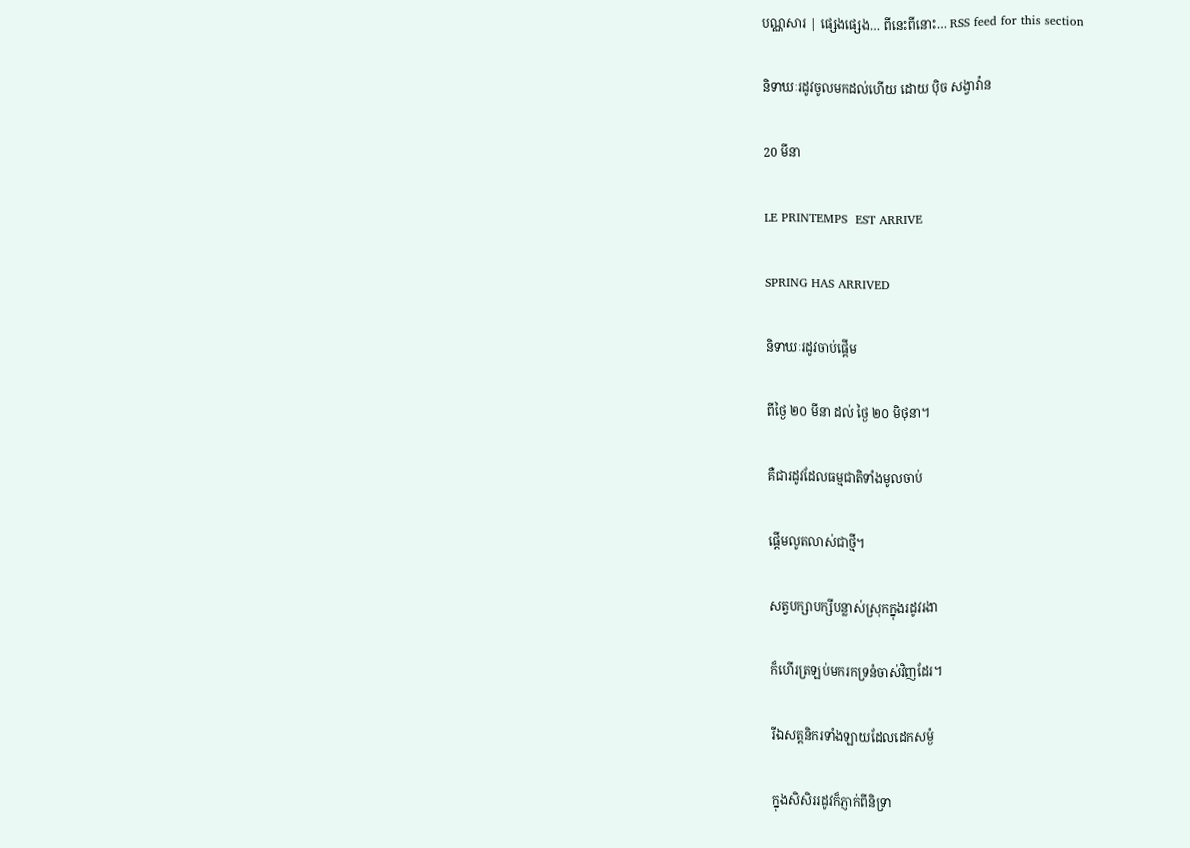បណ្ណសារ | ផ្សេងផ្សេង… ពីនេះពីនោះ… RSS feed for this section

និទាឃៈរដូវចូលមកដល់ហើយ ដោយ ប៉ិច សង្វាវ៉ាន

20 មីនា

LE PRINTEMPS  EST ARRIVE

SPRING HAS ARRIVED

និទាឃៈរដូវចាប់ផ្តើម

ពីថ្ងៃ ២០ មីនា ដល់ ថ្ងៃ ២០ មិថុនា។

គឺជារដូវដែលធម្មជាតិទាំងមូលចាប់

ផ្តើមលូតលាស់ជាថ្មី។

សត្វបក្សាបក្សីបន្លាស់ស្រុកក្នុងរដូវរងា

ក៏ហើរត្រឡប់មករកទ្រនំចាស់វិញដែរ។

រីឯសត្តនិករទាំងឡាយដែលដេកសម្ងំ

ក្នុងសិសិររដូវក៏ភ្ញាក់ពីនិទ្រា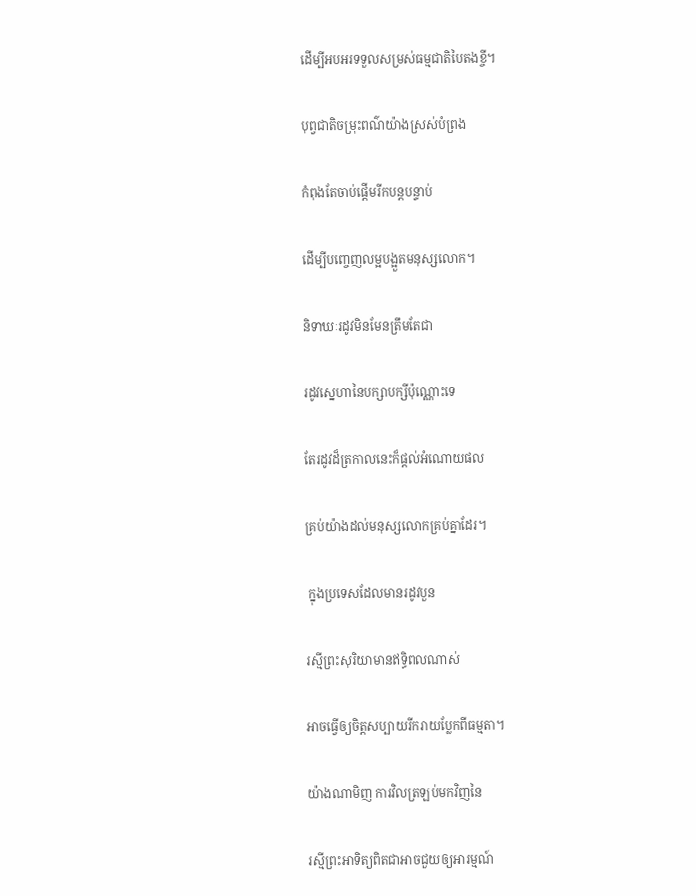ដើម្បីអបអរទទួលសម្រស់ធម្មជាតិបៃតងខ្ចី។

បុព្វជាតិចម្រុះពណ៌យ៉ាងស្រស់បំព្រង

កំពុងតែចាប់ផ្តើមរីកបន្តបន្ទាប់

ដើម្បីបញ្ចេញលម្អបង្អួតមនុស្សលោក។

និទាឃៈរដូវមិនមែនត្រឹមតែជា

រដូវស្នេហានៃបក្សាបក្សីប៉ុណ្ណោះទេ

តែរដូវដ៏ត្រកាលនេះក៏ផ្តល់អំណោយផល

គ្រប់យ៉ាងដល់មនុស្សលោកគ្រប់គ្នាដែរ។

 ក្នុងប្រទេសដែលមានរដូវបួន

រស្មីព្រះសុរិយាមានឥទ្ធិពលណាស់

អាចធ្វើឲ្យចិត្តសប្បាយរីករាយប្លែកពីធម្មតា។

យ៉ាងណាមិញ ការវិលត្រឡប់មកវិញនៃ

រស្មីព្រះអាទិត្យពិតជាអាចជួយឲ្យអារម្មណ៍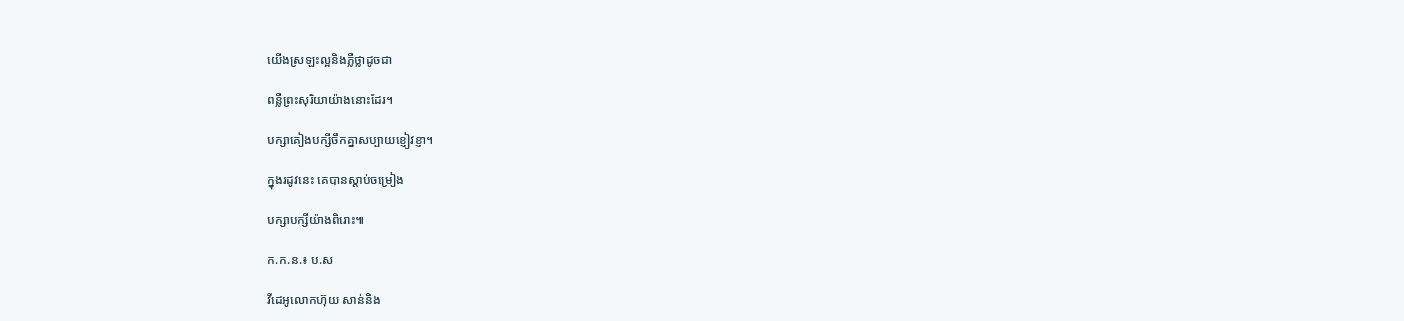យើងស្រឡះល្អនិងភ្លឺថ្លាដូចជា

ពន្លឺព្រះសុរិយាយ៉ាងនោះដែរ។

បក្សាគៀងបក្សីចឹកគ្នាសប្បាយខ្ញៀវខ្ញា។

ក្នុងរដូវនេះ គេបានស្តាប់ចម្រៀង

បក្សាបក្សីយ៉ាងពិរោះ៕

ក.ក.ន.៖ ប.ស

វីដេអូលោកហ៊ុយ សាន់និង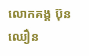លោកគង្គ ប៊ុនឈឿន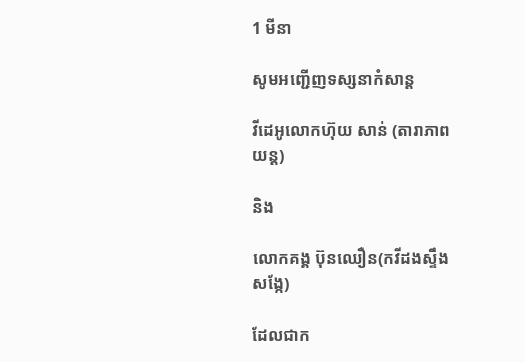1 មីនា

សូមអញ្ជើញទស្សនាកំសាន្ត

វីដេអូលោកហ៊ុយ សាន់ (តារាភាពយន្ត)

និង

លោកគង្គ ប៊ុនឈឿន(កវីដងស្ទឹងសង្កែ)

ដែលជាក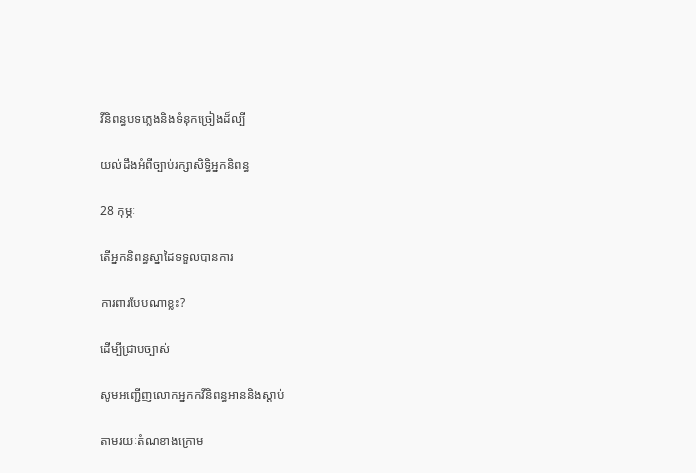វីនិពន្ធបទភ្លេងនិងទំនុកច្រៀងដ៏ល្បី

យល់ដឹងអំពីច្បាប់រក្សាសិទិ្ធអ្នកនិពន្ធ

28 កុម្ភៈ

តើអ្នកនិពន្ធស្នាដៃទទួលបានការ

ការពារបែបណាខ្លះ?

ដើម្បីជ្រាបច្បាស់

សូមអញ្ជើញលោកអ្នកកវីនិពន្ធអាននិងស្តាប់

តាមរយៈតំណខាងក្រោម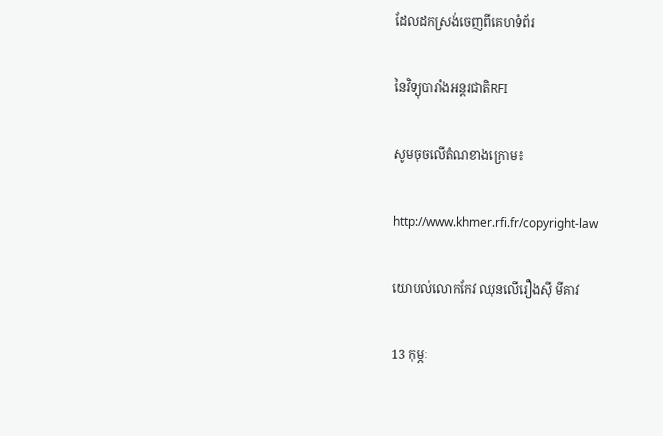ដែលដកស្រង់ចេញពីគេហទំព័រ

នៃវិទ្យុបារាំងអន្តរជាតិRFI

សូមចុចលើតំណខាងក្រោម៖

http://www.khmer.rfi.fr/copyright-law

យោបល់លោកកែវ ឈុនលើរឿងស៊ី មីគាវ

13 កុម្ភៈ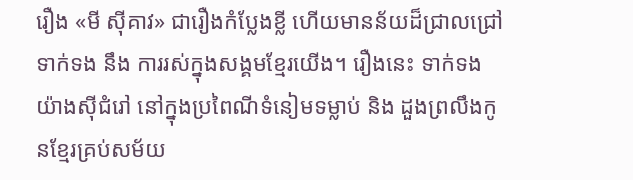រឿង «មី ស៊ីគាវ» ជារឿងកំប្លែងខ្លី ហើយមានន័យដ៏ជ្រាលជ្រៅ ទាក់ទង នឹង ការរស់ក្នុងសង្គមខ្មែរយើង។ រឿងនេះ ទាក់ទងយ៉ាងស៊ីជំរៅ នៅក្នុងប្រពៃណីទំនៀមទម្លាប់ និង ដួងព្រលឹងកូនខ្មែរគ្រប់សម័យ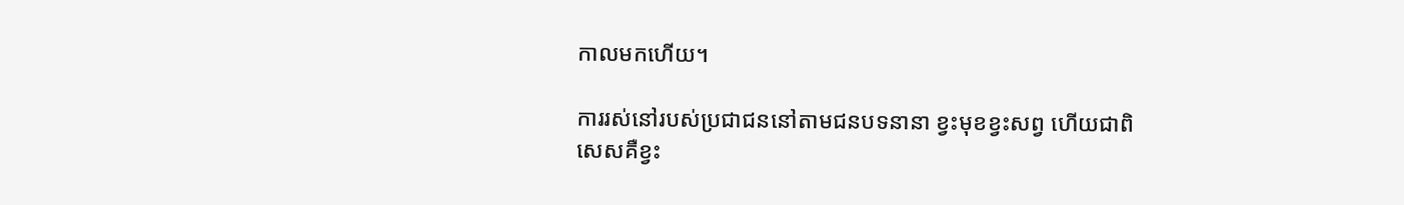កាលមកហើយ។

ការរស់នៅរបស់ប្រជាជននៅតាមជនបទនានា ខ្វះមុខខ្វះសព្វ ហើយជាពិសេសគឺខ្វះ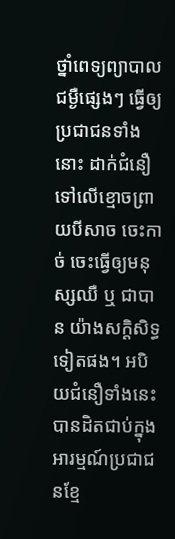ថ្នាំពេទ្យព្យាបាលជម្ងឺផ្សេងៗ ធ្វើឲ្យប្រជាជនទាំងនោះ ដាក់ជំនឿទៅលើខ្មោចព្រាយបីសាច ចេះកាច់ ចេះធ្វើឲ្យមនុស្សឈឺ ឬ ជាបាន យ៉ាងសក្ដិសិទ្ធទៀតផង។ អបិយជំនឿទាំងនេះ បានដិតជាប់ក្នុងអារម្មណ៍ប្រជាជនខ្មែ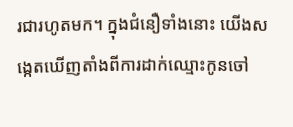រជារហូតមក។ ក្នុងជំនឿទាំងនោះ យើងសង្កេតឃើញតាំងពីការដាក់ឈ្មោះកូនចៅ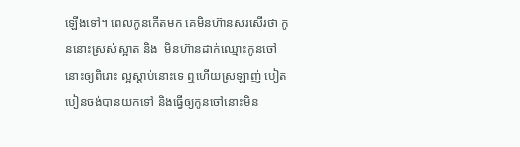ឡើងទៅ។ ពេលកូនកើតមក គេមិនហ៊ានសរសើរថា កូននោះស្រស់ស្អាត និង  មិនហ៊ានដាក់ឈ្មោះកូនចៅនោះឲ្យពិរោះ ល្អស្ដាប់នោះទេ ឮហើយស្រឡាញ់ បៀតបៀនចង់បានយកទៅ និងធ្វើឲ្យកូនចៅនោះមិន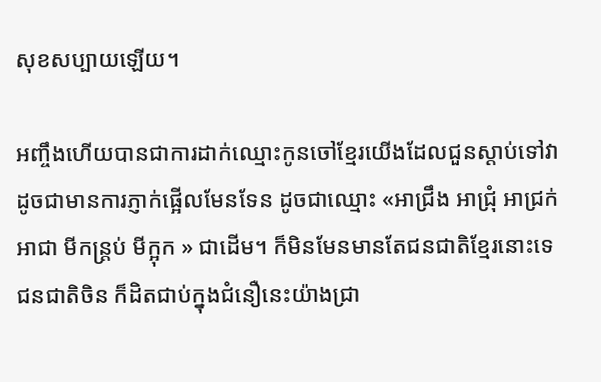សុខសប្បាយឡើយ។

អញ្ចឹងហើយបានជាការដាក់ឈ្មោះកូនចៅខ្មែរយើងដែលជួនស្ដាប់ទៅវាដូចជាមានការភ្ញាក់ផ្អើលមែនទែន ដូចជាឈ្មោះ «អាជ្រឹង អាជ្រុំ អាជ្រក់ អាជា មីកន្ត្រប់ មីក្អុក » ជាដើម។ ក៏មិនមែនមានតែជនជាតិខ្មែរនោះទេ ជនជាតិចិន ក៏ដិតជាប់ក្នុងជំនឿនេះយ៉ាងជ្រា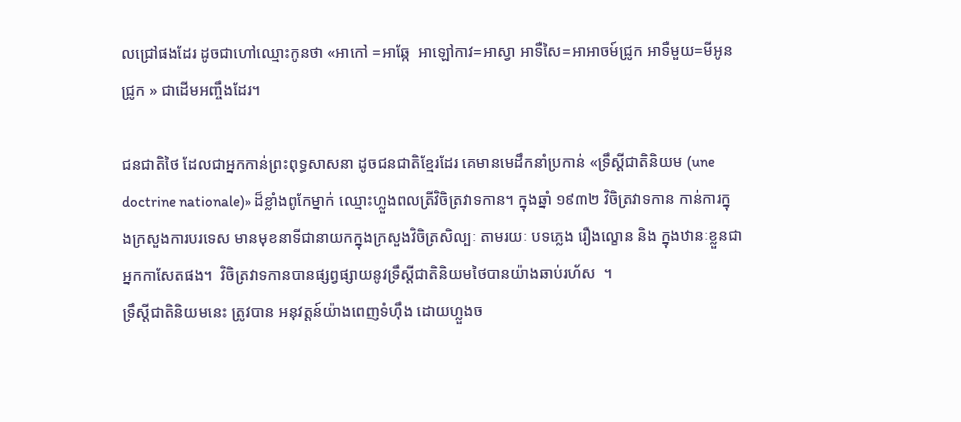លជ្រៅផងដែរ ដូចជាហៅឈ្មោះកូនថា «អាកៅ =អាឆ្កែ  អាឡៅកាវ=អាស្វា អាទឺសៃ=អាអាចម៍ជ្រូក អាទឺមួយ=មីអូនជ្រូក » ជាដើមអញ្ចឹងដែរ។

ជនជាតិថៃ ដែលជាអ្នកកាន់ព្រះពុទ្ធសាសនា ដូចជនជាតិខ្មែរដែរ គេមានមេដឹកនាំប្រកាន់ «ទ្រឹស្ដីជាតិនិយម (une doctrine nationale)» ដ៏ខ្លាំងពូកែម្នាក់ ឈ្មោះហ្លួងពលត្រីវិចិត្រវាទកាន។ ក្នុងឆ្នាំ ១៩៣២ វិចិត្រវាទកាន កាន់ការក្នុងក្រសួងការបរទេស មានមុខនាទីជានាយកក្នុងក្រសួងវិចិត្រសិល្បៈ តាមរយៈ បទភ្លេង រឿងល្ខោន និង ក្នុងឋានៈខ្លួនជាអ្នកកាសែតផង។  វិចិត្រវាទកានបានផ្សព្វផ្សាយនូវទ្រឹស្ដីជាតិនិយមថៃបានយ៉ាងឆាប់រហ័ស  ។
ទ្រឹស្ដីជាតិនិយមនេះ ត្រូវបាន អនុវត្ដន៍យ៉ាងពេញទំហ៊ឹង ដោយហ្លួងច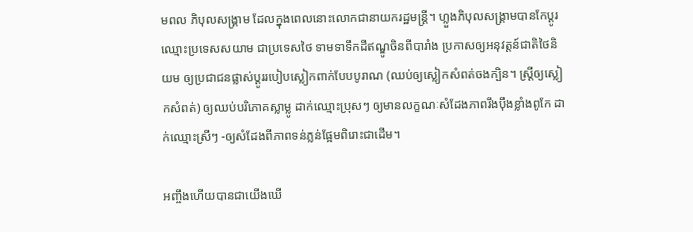មពល ភិបុលសង្រ្គាម ដែលក្នុងពេលនោះលោកជានាយករដ្ឋមន្ត្រី។ ហ្លួងភិបុលសង្រ្គាមបានកែប្ដូរឈ្មោះប្រទេសសយាម ជាប្រទេសថៃ ទាមទាទឹកដីឥណ្ឌូចិនពីបារាំង ប្រកាសឲ្យអនុវត្ដន៍ជាតិថៃនិយម ឲ្យប្រជាជនផ្លាស់ប្ដូររបៀបស្លៀកពាក់បែបបូរាណ (ឈប់ឲ្យស្លៀកសំពត់ចងក្បិន។ ស្ដ្រីឲ្យស្លៀកសំពត់) ឲ្យឈប់បរិភោគស្លាម្លូ ដាក់ឈ្មោះប្រុសៗ ឲ្យមានលក្ខណៈសំដែងភាពរឹងប៉ឹងខ្លាំងពូកែ ដាក់ឈ្មោះស្រីៗ -ឲ្យសំដែងពីភាពទន់ភ្លន់ផ្អែមពិរោះជាដើម។

អញ្ចឹងហើយបានជាយើងឃើ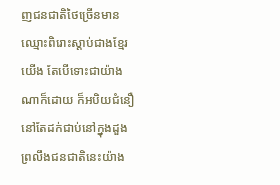ញជនជាតិថៃច្រើនមានឈ្មោះពិរោះស្ដាប់ជាងខ្មែរយើង តែបើទោះជាយ៉ាងណាក៏ដោយ ក៏អបិយជំនឿ នៅតែដក់ជាប់នៅក្នុងដួងព្រលឹងជនជាតិនេះយ៉ាង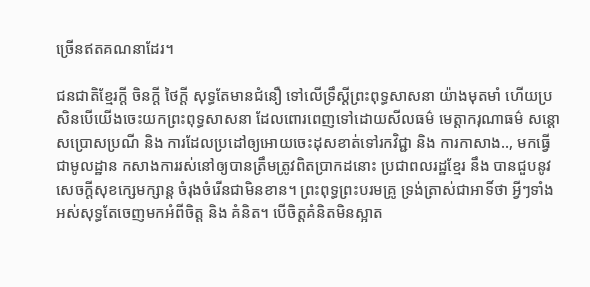ច្រើនឥតគណនាដែរ។

ជនជាតិខ្មែរក្ដី ចិនក្ដី ថៃក្ដី សុទ្ធតែមានជំនឿ ទៅលើទ្រឹស្ដីព្រះពុទ្ធសាសនា យ៉ាងមុតមាំ ហើយប្រសិនបើយើងចេះយកព្រះពុទ្ធសាសនា ដែលពោរពេញទៅដោយសីលធម៌ មេត្ដាករុណាធម៌ សន្ដោសប្រោសប្រណី និង ការដែលប្រដៅឲ្យអោយចេះដុសខាត់ទៅរកវិជ្ជា និង ការកាសាង.., មកធ្វើជាមូលដ្ឋាន កសាងការរស់នៅឲ្យបានត្រឹមត្រូវពិតប្រាកដនោះ ប្រជាពលរដ្ឋខ្មែរ នឹង បានជួបនូវសេចក្ដីសុខក្សេមក្សាន្ដ ចំរុងចំរើនជាមិនខាន។ ព្រះពុទ្ធព្រះបរមគ្រូ ទ្រង់ត្រាស់ជាអាទិ៍ថា អ្វីៗទាំងអស់សុទ្ធតែចេញមកអំពីចិត្ដ និង គំនិត។ បើចិត្ដគំនិតមិនស្អាត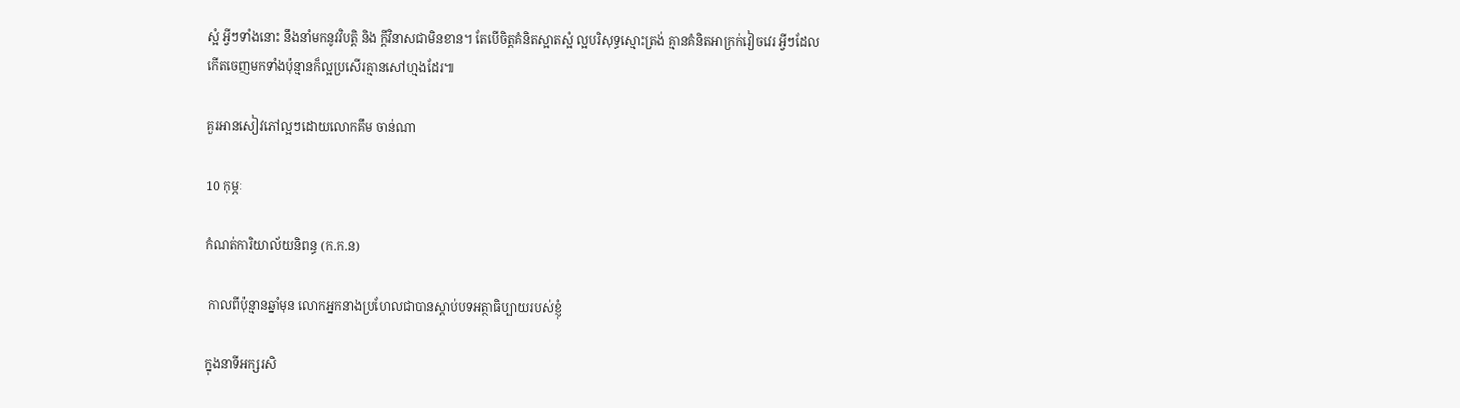ស្អំ អ្វីៗទាំងនោះ នឹងនាំមកនូវវិបត្ដិ និង ក្ដីវិនាសជាមិនខាន។ តែបើចិត្ដគំនិតស្អាតស្អំ ល្អបរិសុទ្ធស្មោះត្រង់ គ្មានគំនិតអាក្រក់វៀចវេរ អ្វីៗដែលកើតចេញមកទាំងប៉ុន្មានក៏ល្អប្រសើរគ្មានសៅហ្មងដែរ៕

គួរអានសៀវភៅល្អៗដោយលោកគឹម ចាន់ណា

10 កុម្ភៈ

កំណត់ការិយាល័យនិពន្ធ (ក.ក.ន)

 កាលពីប៉ុន្មានឆ្នាំមុន លោកអ្នកនាងប្រហែលជាបានស្តាប់បទអត្ថាធិប្បាយរបស់ខ្ញុំ

ក្នុងនាទីអក្សរសិ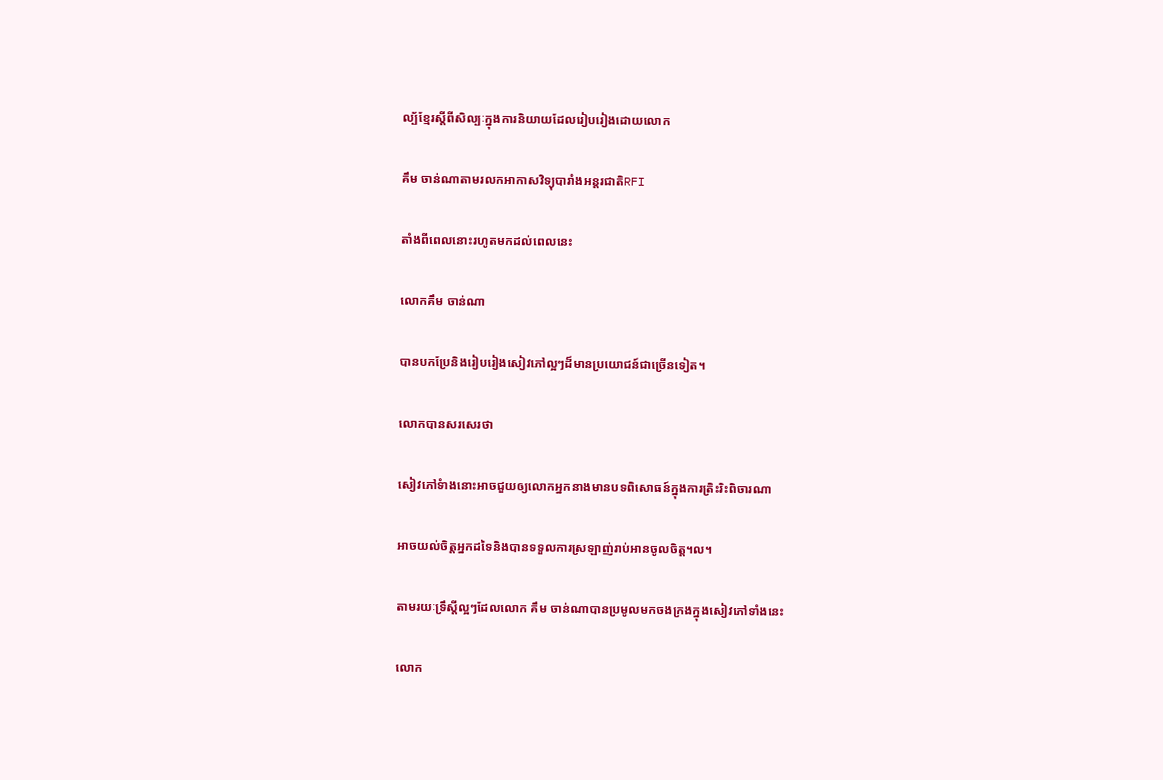ល្ប័ខ្មែរស្តីពីសិល្បៈក្នុងការនិយាយដែលរៀបរៀងដោយលោក

គឹម ចាន់ណាតាមរលកអាកាសវិទ្យុបារាំងអន្តរជាតិRFI

តាំងពីពេលនោះរហូតមកដល់ពេលនេះ

លោកគឹម ចាន់ណា

បានបកប្រែនិងរៀបរៀងសៀវភៅល្អៗដ៏មានប្រយោជន៍ជាច្រើនទៀត។

លោកបានសរសេរថា

សៀវភៅទំាងនោះអាចជួយឲ្យលោកអ្នកនាងមានបទពិសោធន៍ក្នុងការត្រិះរិះពិចារណា

អាចយល់ចិត្តអ្នកដទៃនិងបានទទួលការស្រឡាញ់រាប់អានចូលចិត្ត។ល។

តាមរយៈទ្រឹស្តីល្អៗដែលលោក គឹម ចាន់ណាបានប្រមូលមកចងក្រងក្នុងសៀវភៅទាំងនេះ

លោក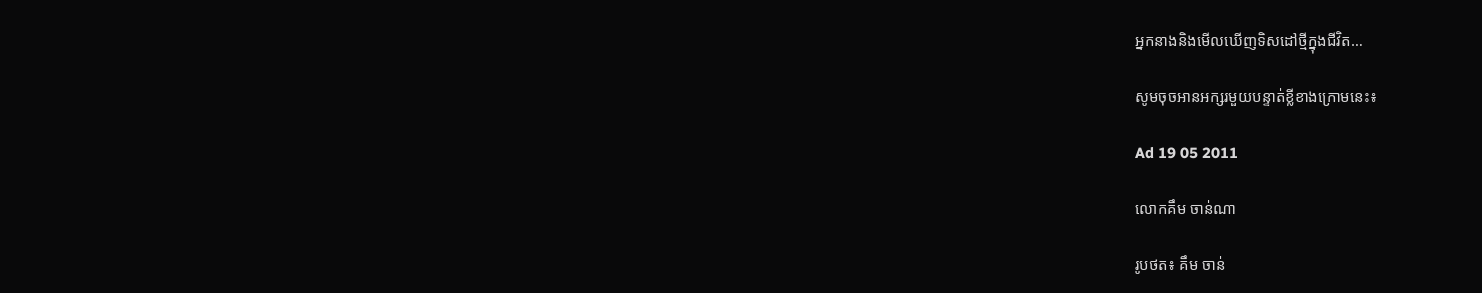អ្នកនាងនិងមើលឃើញទិសដៅថ្មីក្នុងជីវិត…

សូមចុចអានអក្សរមួយបន្ទាត់ខ្លីខាងក្រោមនេះ៖

Ad 19 05 2011

លោកគឹម ចាន់ណា

រូបថត៖ គឹម ចាន់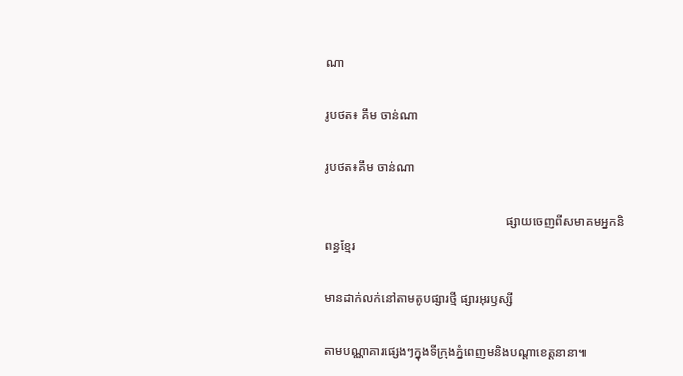ណា

រូបថត៖ គឹម ចាន់ណា

រូបថត៖គឹម ចាន់ណា

                                                          ផ្សាយចេញពីសមាគមអ្នកនិពន្ធខ្មែរ

មានដាក់លក់នៅតាមតូបផ្សារថ្មី ផ្សារអុរឫស្សី

តាមបណ្ណាគារផ្សេងៗក្នុងទីក្រុងភ្នំពេញមនិងបណ្តាខេត្តនានា៕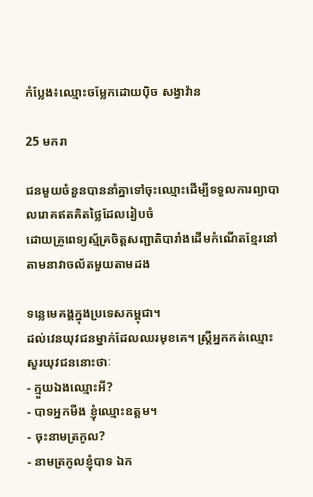កំប្លែង៖ឈ្មោះចម្លែកដោយប៉ិច សង្វាវ៉ាន

25 មករា

ជនមួយចំនួនបាននាំគ្នាទៅចុះឈ្មោះដើម្បីទទួលការព្យាបាលរោគឥតគិតថ្លៃដែលរៀបចំ
ដោយគ្រូពេទ្យស្ម័គ្រចិត្តសញ្ជាតិបារាំងដើមកំណើតខ្មែរនៅតាមនាវាចល័តមួយតាមដង

ទន្លេមេគង្គក្នុងប្រទេសកម្ពុជា។
ដល់វេនយុវជនម្នាក់ដែលឈរមុខគេ។ ស្ត្រីអ្នកកត់ឈ្មោះសួរយុវជននោះថាៈ
- ក្មួយឯងឈ្មោះអី?
- បាទអ្នកមីង ខ្ញុំឈ្មោះឧត្តម។
- ចុះនាមត្រកូល?
- នាមត្រកូលខ្ញុំបាទ ឯក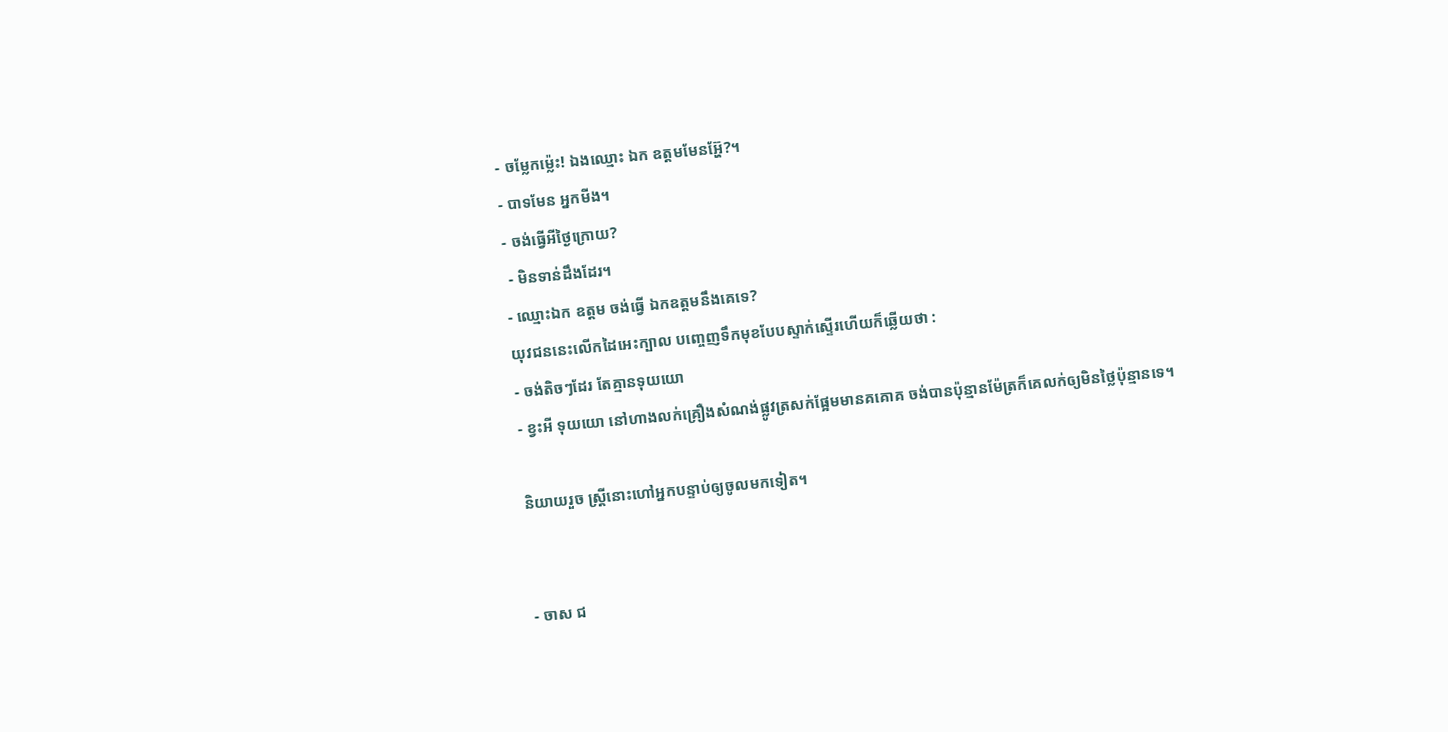- ចម្លែកម្ល៉េះ! ឯងឈ្មោះ ឯក ឧត្តមមែនអ្ហ៊ែ?។
- បាទមែន អ្នកមីង។
- ចង់ធ្វើអីថ្ងៃក្រោយ?
 - មិនទាន់ដឹងដែរ។
- ឈ្មោះឯក ឧត្តម ចង់ធ្វើ ឯកឧត្តមនឹងគេទេ?
យុវជននេះលើកដៃអេះក្បាល បញ្ចេញទឹកមុខបែបស្ទាក់ស្ទើរហើយក៏ឆ្លើយថា :
- ចង់តិចៗដែរ តែគ្មានទុយយោ
- ខ្វះអី ទុយយោ នៅហាងលក់គ្រឿងសំណង់ផ្លូវត្រសក់ផ្អែមមានគគោគ ចង់បានប៉ុន្មានម៉ែត្រក៏គេលក់ឲ្យមិនថ្លៃប៉ុន្មានទេ។

និយាយរួច ស្ត្រីនោះហៅអ្នកបន្ទាប់ឲ្យចូលមកទៀត។


- ចាស ជ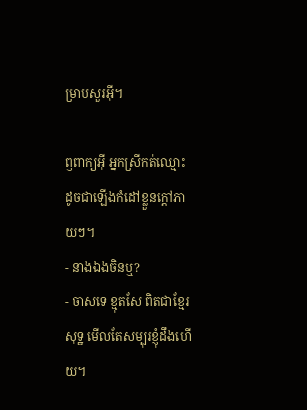ម្រាបសួរអ៊ី។

ឭពាក្យអ៊ី អ្នកស្រីកត់ឈ្មោះដូចជាឡើងកំដៅខ្លួនក្តៅភាយៗ។
- នាងឯងចិនឬ?
- ចាសទេ ខ្មុតសែ ពិតជាខ្មែរសុទ្ឋ មើលតែសម្បុរខ្ញុំដឹងហើយ។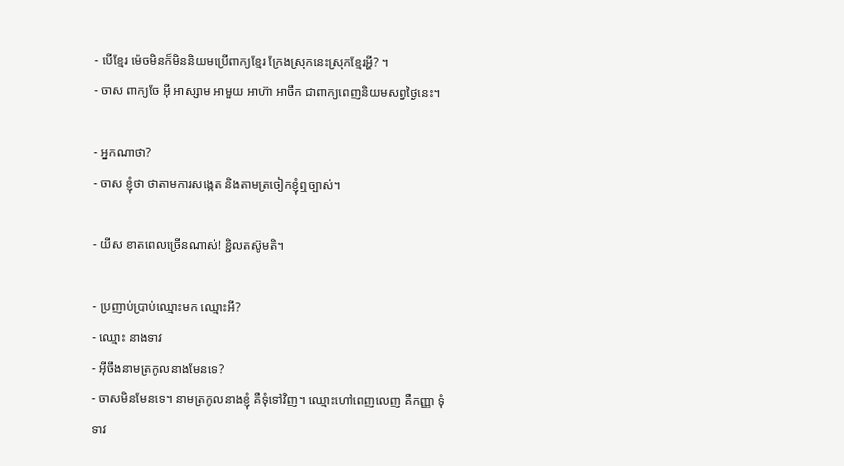- បើខ្មែរ ម៉េចមិនក៏មិននិយមប្រើពាក្យខ្មែរ ក្រែងស្រុកនេះស្រុកខ្មែរអ្ហី? ។
- ចាស ពាក្យចែ អ៊ី អាស្សាម អាមួយ អាហ៊ា អាចឹក ជាពាក្យពេញនិយមសព្វថ្ងៃនេះ។

- អ្នកណាថា?
- ចាស ខ្ញុំថា ថាតាមការសង្កេត និងតាមត្រចៀកខ្ញុំឮច្បាស់។

- យីស ខាតពេលច្រើនណាស់! ខ្ជិលតស៊ូមតិ។

- ប្រញាប់ប្រាប់ឈ្មោះមក ឈ្មោះអី?
- ឈ្មោះ នាងទាវ
- អ៊ីចឹងនាមត្រកូលនាងមែនទេ?
- ចាសមិនមែនទេ។ នាមត្រកូលនាងខ្ញុំ គឺទុំទៅវិញ។ ឈ្មោះហៅពេញលេញ គឺកញ្ញា ទុំ ទាវ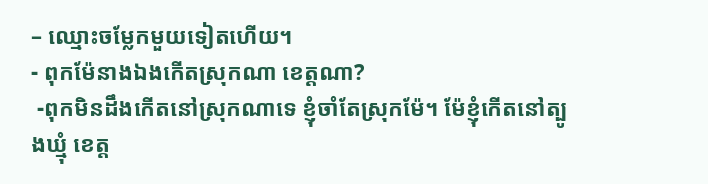– ឈ្មោះចម្លែកមួយទៀតហើយ។
- ពុកម៉ែនាងឯងកើតស្រុកណា ខេត្តណា?
 -ពុកមិនដឹងកើតនៅស្រុកណាទេ ខ្ញុំចាំតែស្រុកម៉ែ។ ម៉ែខ្ញុំកើតនៅត្បូងឃ្មុំ ខេត្ត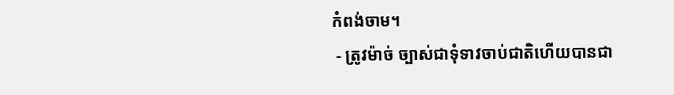កំពង់ចាម។
 - ត្រូវម៉ាច់ ច្បាស់ជាទុំទាវចាប់ជាតិហើយបានជា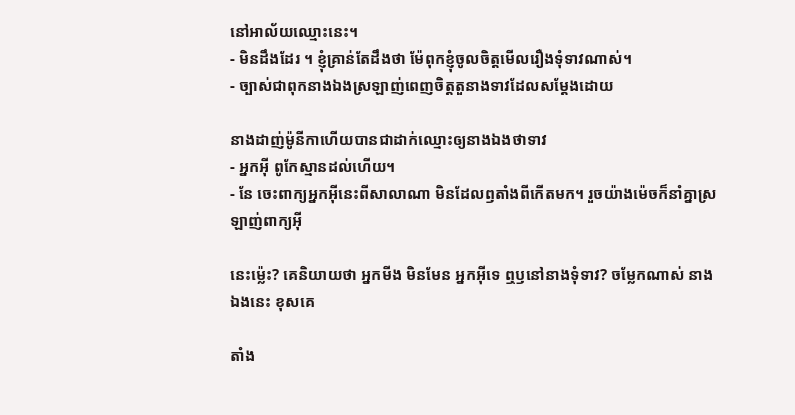នៅអាល័យឈ្មោះនេះ។
- មិនដឹងដែរ ។ ខ្ញុំគ្រាន់តែដឹងថា ម៉ែពុកខ្ញុំចូលចិត្តមើលរឿងទុំទាវណាស់។
- ច្បាស់ជាពុកនាងឯងស្រឡាញ់ពេញចិត្តតួនាងទាវដែលសម្តែងដោយ

នាងដាញ់ម៉ូនីកាហើយបានជាដាក់ឈ្មោះឲ្យនាងឯងថាទាវ
- អ្នកអ៊ី ពូកែស្មានដល់ហើយ។
- នែ ចេះពាក្យអ្នកអ៊ីនេះពីសាលាណា មិនដែលឭតាំងពីកើតមក។ រួចយ៉ាងម៉េចក៏នាំគ្នាស្រឡាញ់ពាក្យអ៊ី

នេះម៉្លេះ? គេនិយាយថា អ្នកមីង មិនមែន អ្នកអ៊ីទេ ឮឫនៅនាងទុំទាវ? ចម្លែកណាស់ នាងឯងនេះ ខុសគេ

តាំង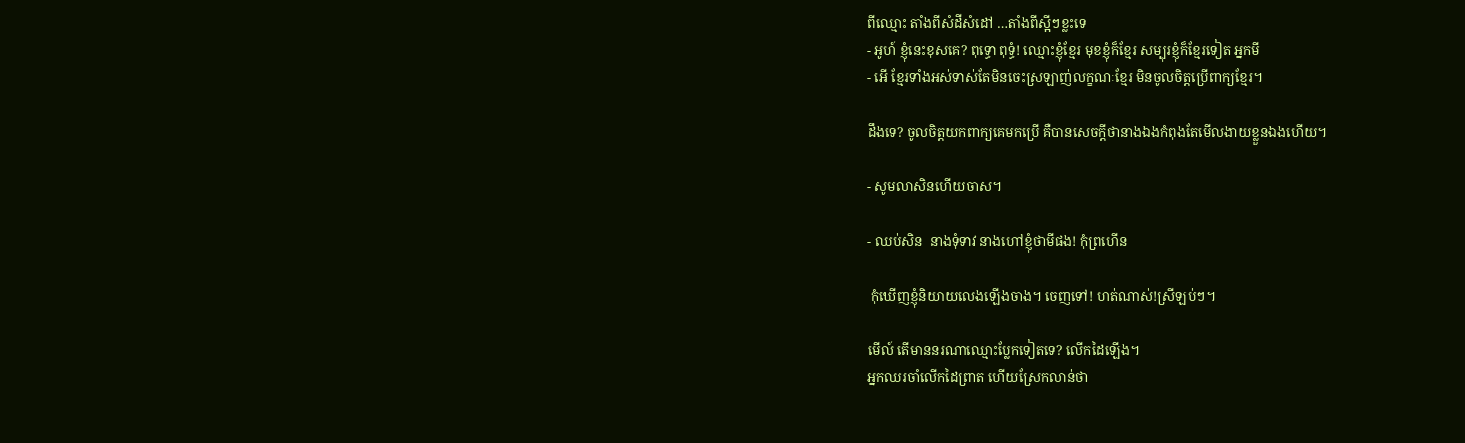ពីឈ្មោះ តាំងពីសំដីសំដៅ …តាំងពីស្អីៗខ្លះទេ
- អូហ៍ ខ្ញុំនេះខុសគេ? ពុទ្ធោ ពុទ្ធំ! ឈ្មោះខ្ញុំខ្មែរ មុខខ្ញុំក៏ខ្មែរ សម្បុរខ្ញុំក៏ខ្មែរទៀត អ្នកមី
- អើ ខ្មែរទាំងអស់ទាស់តែមិនចេះស្រឡាញ់លក្ខណៈខ្មែរ មិនចូលចិត្តប្រើពាក្យខ្មែរ។

ដឹងទេ? ចូលចិត្តយកពាក្យគេមកប្រើ គឺបានសេចក្តីថានាងឯងកំពុងតែមើលងាយខ្លួនឯងហើយ។

- សូមលាសិនហើយចាស។

- ឈប់សិន  នាងទុំទាវ នាងហៅខ្ញុំថាមីផង! កុំព្រហើន

 កុំឃើញខ្ញុំនិយាយលេងឡើងចាង។ ចេញទៅ! ហត់ណាស់!ស្រីឡប់ៗ។

មើល៍ តើមាននរណាឈ្មោះប្លែកទៀតទេ? លើកដៃឡើង។
អ្នកឈរចាំលើកដៃព្រាត ហើយស្រែកលាន់ថា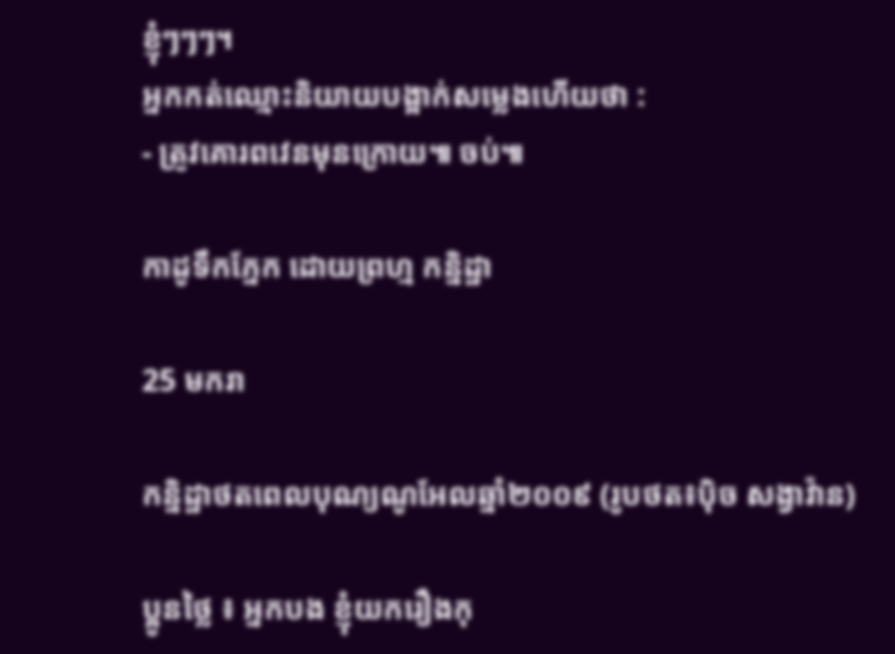ខ្ញុំៗៗៗ។
អ្នកកត់ឈ្មោះនិយាយបង្អាក់សម្លេងហើយថា :
- ត្រូវគោរពវេនមុនក្រោយ៕ ចប់៕

កាដូទឹកភ្នែក ដោយព្រហ្ម កន្និដ្ឋា

25 មករា

កន្និដ្ឋាថតពេលបុណ្យណូអែលឆ្នាំ២០០៩ (រូបថត៖ប៉ិច សង្វាវ៉ាន)

ប្អូនថ្លៃ ៖ អ្នកបង ខ្ញុំយករឿងកុ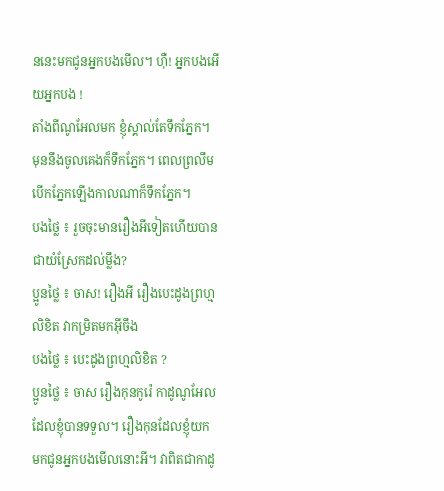ននេះមកជូនអ្នកបងមើល។ ហ៊ឺ! អ្នកបងអើយអ្នកបង !
តាំងពីណូអែលមក ខ្ញុំស្គាល់តែទឹកភ្នែក។ មុននឹងចូលគេងក៏ទឹកភ្នែក។ ពេលព្រលឹម បើកភ្នែកឡើងកាលណាក៏ទឹកភ្នែក។
បងថ្លៃ ៖ រួចចុះមានរឿងអីទៀតហើយបានជាយំស្រែកដល់ម្លឹង?
ប្អូនថ្លៃ ៖ ចាស! រឿងអី រឿងបេះដូងព្រហ្មលិខិត វាកម្រិតមកអ៊ីចឹង
បងថ្លៃ ៖ បេះដូងព្រហ្មលិខិត ?
ប្អូនថ្លៃ ៖ ចាស រឿងកុនកូរ៉េ កាដូណូអែលដែលខ្ញុំបានទទួល។ រឿងកុនដែលខ្ញុំយក
មកជូនអ្នកបងមើលនោះអី។ វាពិតជាកាដូ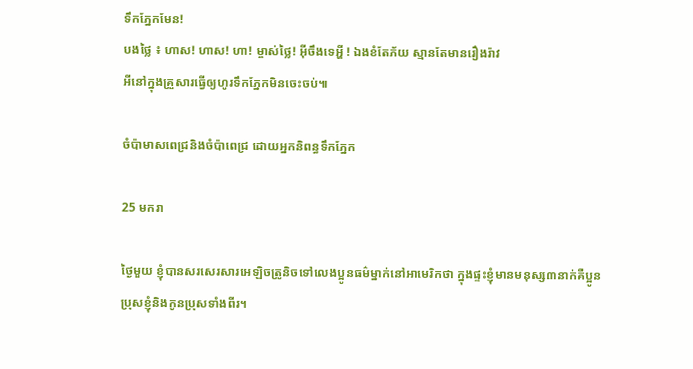ទឹកភ្នែកមែន!
បងថ្លៃ ៖ ហាស! ហាស! ហា! ម្ចាស់ថ្លៃ! អ៊ីចឹងទេអ្ហី ! ឯងខំតែភ័យ ស្មានតែមានរឿងរ៉ាវ
អីនៅក្នុងគ្រួសារធ្វើឲ្យហូរទឹកភ្នែកមិនចេះចប់៕

ចំប៉ាមាសពេជ្រនិងចំប៉ាពេជ្រ ដោយអ្នកនិពន្ធទឹកភ្នែក

25 មករា

ថ្ងៃមួយ ខ្ញុំបានសរសេរសារអេឡិចត្រូនិចទៅលេងប្អូនធម៌ម្នាក់នៅអាមេរិកថា ក្នុងផ្ទះខ្ញុំមានមនុស្ស៣នាក់គឺប្អូនប្រុសខ្ញុំនិងកូនប្រុសទាំងពីរ។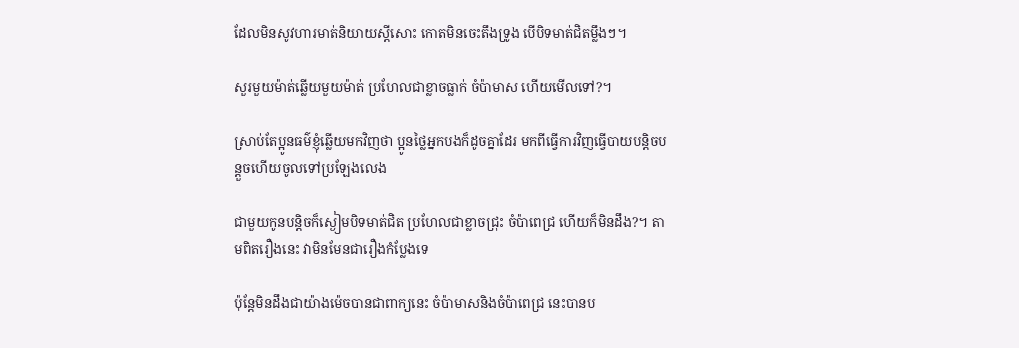ដែលមិនសូវហារមាត់និយាយស្តីសោះ កោតមិនចេះតឹងទ្រូង បើបិទមាត់ជិតម្លឹងៗ។

សួរមួយម៉ាត់ឆ្លើយមួយម៉ាត់ ប្រហែលជាខ្លាចធ្លាក់ ចំប៉ាមាស ហើយមើលទៅ?។

ស្រាប់តែប្អូនធម៌ខ្ញុំឆ្លើយមកវិញថា ប្អូនថ្លៃអ្នកបងក៏ដូចគ្នាដែរ មកពីធ្វើការវិញធ្វើបាយបន្តិចបន្តួចហើយចូលទៅប្រឡែងលេង

ជាមួយកូនបន្តិចក៏ស្ងៀមបិទមាត់ជិត ប្រហែលជាខ្លាចជ្រុះ ចំប៉ាពេជ្រ ហើយក៏មិនដឹង?។ តាមពិតរឿងនេះ វាមិនមែនជារឿងកំប្លែងទេ

ប៉ុន្តែមិនដឹងជាយ៉ាងម៉េចបានជាពាក្យនេះ ចំប៉ាមាសនិងចំប៉ាពេជ្រ នេះបានប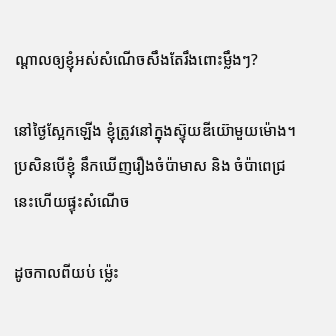ណ្តាលឲ្យខ្ញុំអស់សំណើចសឹងតែរឹងពោះម្លឹងៗ?

នៅថ្ងៃស្អែកឡើង ខ្ញុំត្រូវនៅក្នុងស៊្ទុយឌីយ៊ោមួយម៉ោង។  ប្រសិនបើខ្ញុំ នឹកឃើញរឿងចំប៉ាមាស និង ចំប៉ាពេជ្រនេះហើយផ្ទុះសំណើច

ដូចកាលពីយប់ ម្ល៉េះ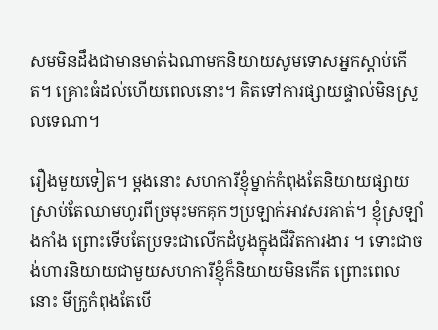សមមិនដឹងជាមានមាត់ឯណាមកនិយាយសូមទោសអ្នកស្តាប់កើត។ គ្រោះធំដល់ហើយពេលនោះ។ គិតទៅការផ្សាយផ្ទាល់មិនស្រួលទេណា។

រឿងមួយទៀត។ ម្តងនោះ សហការីខ្ញុំម្នាក់កំពុងតែនិយាយផ្សាយស្រាប់តែឈាមហូរពីច្រមុះមកគុកៗប្រឡាក់អាវសរគាត់។ ខ្ញុំស្រឡាំងកាំង ព្រោះទើបតែប្រទះជាលើកដំបូងក្នុងជីវិតការងារ ។ ទោះជាចង់ហារនិយាយជាមួយសហការីខ្ញុំក៏និយាយមិនកើត ព្រោះពេលនោះ មីក្រូកំពុងតែបើ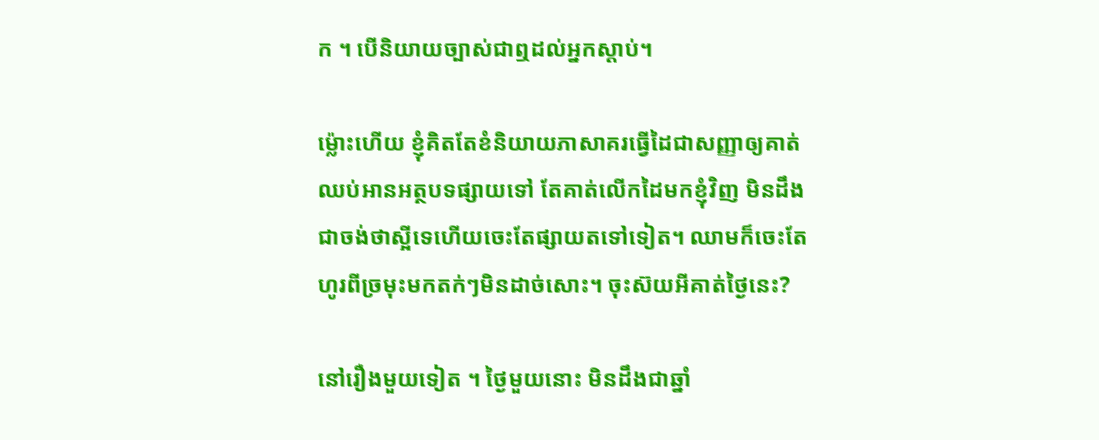ក ។ បើនិយាយច្បាស់ជាឮដល់អ្នកស្តាប់។

ម៉្លោះហើយ ខ្ញុំគិតតែខំនិយាយភាសាគរធ្វើដៃជាសញ្ញាឲ្យគាត់ឈប់អានអត្ថបទផ្សាយទៅ តែគាត់លើកដៃមកខ្ញុំវិញ មិនដឹងជាចង់ថាស្អីទេហើយចេះតែផ្សាយតទៅទៀត។ ឈាមក៏ចេះតែហូរពីច្រមុះមកតក់ៗមិនដាច់សោះ។ ចុះស៊យអីគាត់ថ្ងៃនេះ?

នៅរឿងមួយទៀត ។ ថ្ងៃមួយនោះ មិនដឹងជាឆ្នាំ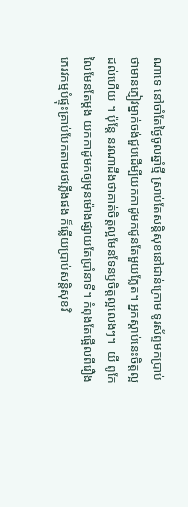ណាទេ នៅចាំតែថ្ងៃចូលឆ្នាំថ្មី ស្រាប់តែសន្តិសុខនៅជាន់ក្រោម ទូរស័ព្ទមកប្រាប់ថាមានភ្ញៀវម្នាក់ចង់ជួបដើម្បីយកកាដូមកជូនតែមួយភ្លែត។ អ្នកស្តាប់នេះចិត្តល្អដល់ហើយ ។ ប៉ុន្តែ នរណាដឹងថាគាត់ចិត្តល្អមែនទែនឫចិត្តល្អលេងៗ។  យី ពូកែលៃមែនតែម្តង យកកាដូមកឲ្យមុនម៉ោងផ្សាយតែប្រាំនាទី។ កំពុងតែផ្អើលពីរឿងភេរវកម្មបំផ្ទុះគ្រាប់បែកតាមរថភ្លើងផង ក៏ឆ្លើយប្រាប់សន្តិសុខវិ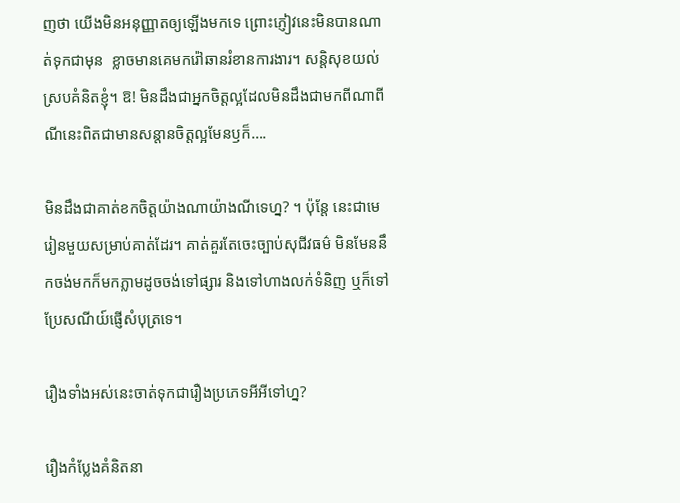ញថា យើងមិនអនុញ្ញាតឲ្យឡើងមកទេ ព្រោះភ្ញៀវនេះមិនបានណាត់ទុកជាមុន  ខ្លាចមានគេមករ៉ៅឆានរំខានការងារ។ សន្តិសុខយល់ស្របគំនិតខ្ញុំ។ ឱ! មិនដឹងជាអ្នកចិត្តល្អដែលមិនដឹងជាមកពីណាពីណីនេះពិតជាមានសន្តានចិត្តល្អមែនឫក៏….

មិនដឹងជាគាត់ខកចិត្តយ៉ាងណាយ៉ាងណីទេហ្ន? ។ ប៉ុន្តែ នេះជាមេរៀនមួយសម្រាប់គាត់ដែរ។ គាត់គួរតែចេះច្បាប់សុជីវធម៌ មិនមែននឹកចង់មកក៏មកភ្លាមដូចចង់ទៅផ្សារ និងទៅហាងលក់ទំនិញ ឬក៏ទៅប្រែសណីយ៍ផ្ញើសំបុត្រទេ។

រឿងទាំងអស់នេះចាត់ទុកជារឿងប្រភេទអីអីទៅហ្ន?

រឿងកំប្លែងគំនិតនា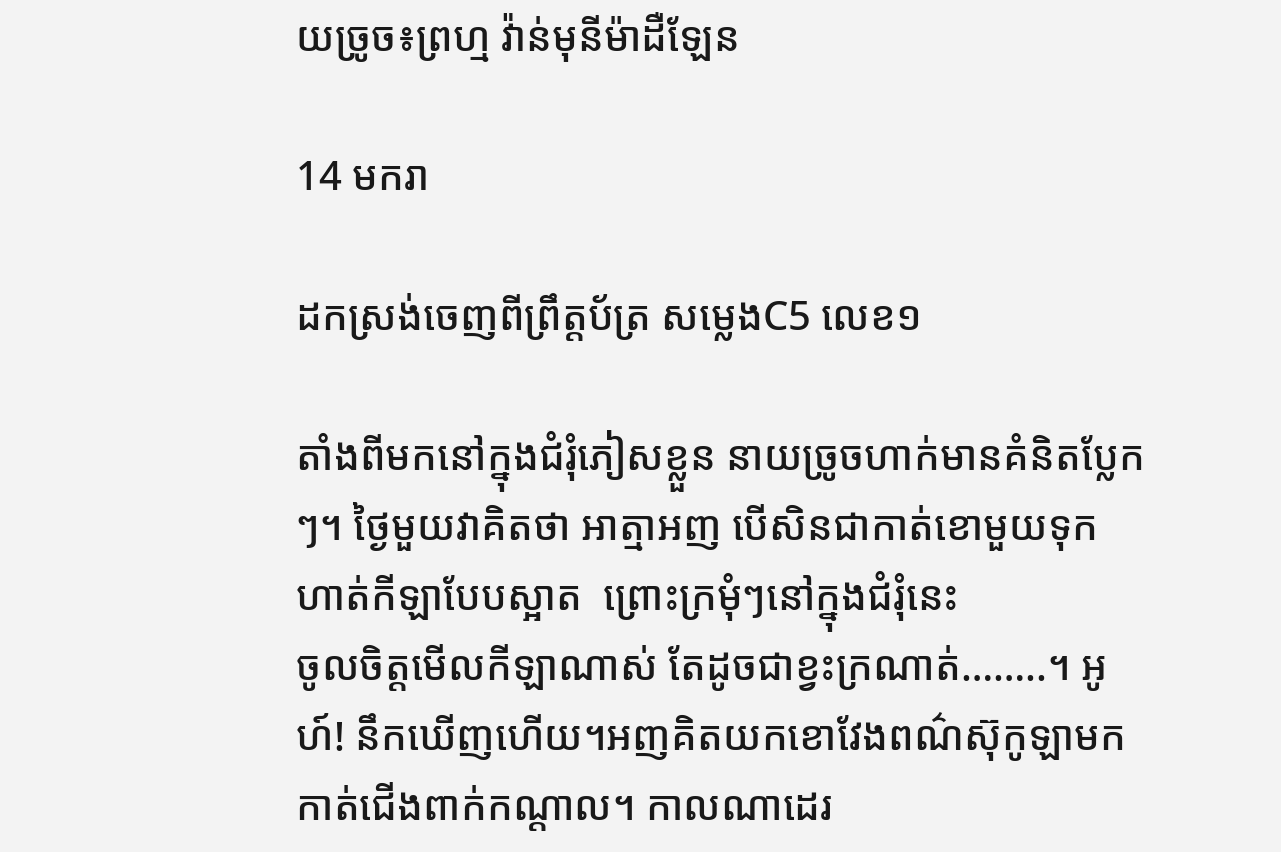យច្រូច៖ព្រហ្ម វ៉ាន់មុនីម៉ាដឺឡែន

14 មករា

ដកស្រង់ចេញពីព្រឹត្តប័ត្រ សម្លេងC5 លេខ១

តាំងពីមកនៅក្នុងជំរុំភៀសខ្លួន នាយច្រូចហាក់មានគំនិតប្លែកៗ។ ថ្ងៃមួយវាគិតថា អាត្មាអញ បើសិនជាកាត់ខោមួយទុកហាត់កីឡាបែបស្អាត  ព្រោះក្រមុំៗនៅក្នុងជំរុំនេះ
ចូលចិត្តមើលកីឡាណាស់ តែដូចជាខ្វះក្រណាត់……..។ អូហ៍! នឹកឃើញហើយ។អញគិតយកខោវែងពណ៌ស៊ុកូឡាមកកាត់ជើងពាក់កណ្តាល។ កាលណាដេរ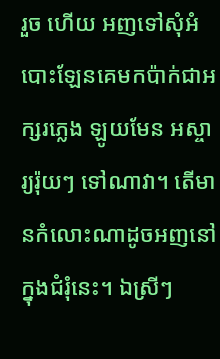រួច ហើយ អញទៅសុំអំបោះឡែនគេមកប៉ាក់ជាអក្សរភ្លេង ឡូយមែន អស្ចារ្យរ៉ុយៗ ទៅណាវា។ តើមានកំលោះណាដូចអញនៅក្នុងជំរុំនេះ។ ឯស្រីៗ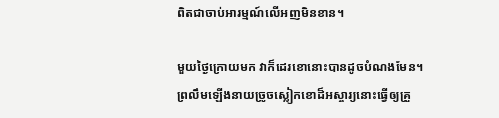ពិតជាចាប់អារម្មណ៍លើអញមិនខាន។

មួយថ្ងៃក្រោយមក វាក៏ដេរខោនោះបានដូចបំណងមែន។ ព្រលឹមឡើងនាយច្រូចស្លៀកខោដ៏អស្ចារ្យនោះធ្វើឲ្យគ្រួ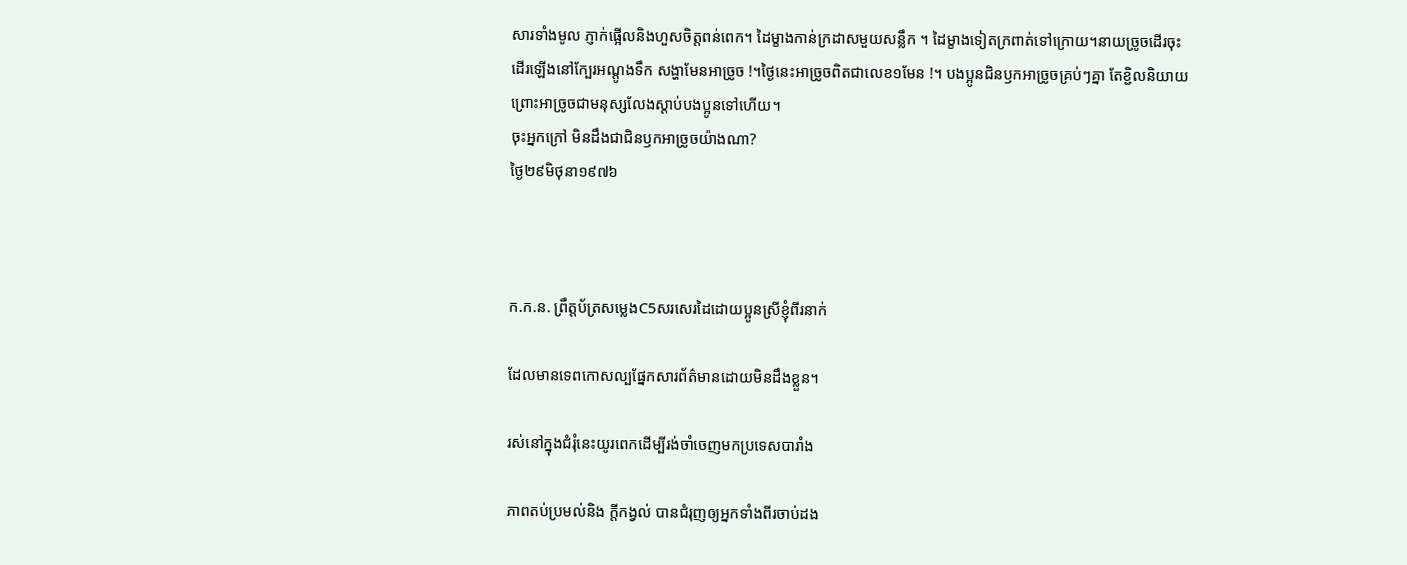សារទាំងមូល ភ្ញាក់ផ្អើលនិងហួសចិត្តពន់ពេក។ ដៃម្ខាងកាន់ក្រដាសមួយសន្លឹក ។ ដៃម្ខាងទៀតក្រពាត់ទៅក្រោយ។នាយច្រូចដើរចុះដើរឡើងនៅក្បែរអណ្តូងទឹក សង្ហាមែនអាច្រូច !។ថ្ងៃនេះអាច្រូចពិតជាលេខ១មែន !។ បងប្អូនជិនឫកអាច្រូចគ្រប់ៗគ្នា តែខ្ជិលនិយាយព្រោះអាច្រូចជាមនុស្សលែងស្តាប់បងប្អូនទៅហើយ។
ចុះអ្នកក្រៅ មិនដឹងជាជិនឫកអាច្រូចយ៉ាងណា?
ថ្ងៃ២៩មិថុនា១៩៧៦



ក.ក.ន. ព្រឹត្តប័ត្រសម្លេងC5សរសេរដៃដោយប្អូនស្រីខ្ញុំពីរនាក់

ដែលមានទេពកោសល្បផ្នែកសារព័ត៌មានដោយមិនដឹងខ្លួន។

រស់នៅក្នុងជំរុំនេះយូរពេកដើម្បីរង់ចាំចេញមកប្រទេសបារាំង

ភាពតប់ប្រមល់និង ក្តីកង្វល់ បានជំរុញឲ្យអ្នកទាំងពីរចាប់ដង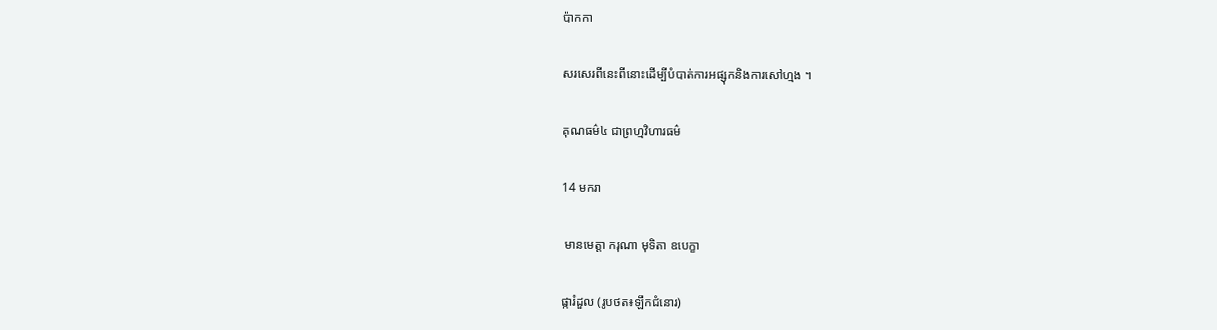ប៉ាកកា

សរសេរពីនេះពីនោះដើម្បីបំបាត់ការអផ្សុកនិងការសៅហ្មង ។

គុណធម៌៤ ជាព្រហ្មវិហារធម៌

14 មករា

 មានមេត្តា ករុណា មុទិតា ឧបេក្ខា

ផ្ការំដួល (រូបថត៖ឡឹកជំនោរ)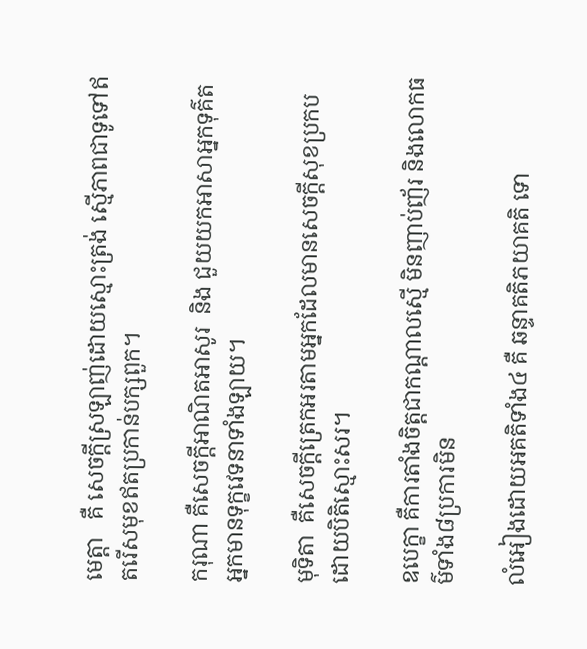មេត្តា   គឺ សេចក្តីស្រឡាញ់ដោយស្មោះត្រង់ ស្មើភាពជាទូទៅឥតរើសមុខឥតប្រកាន់បក្សពួក។

ករុណា គឺសេចក្តីអាណិតអាសូរ  និង ជួយយកអាសាអ្នកទុគ៌ត អ្នកមានទុក្ខវេទនាទាំងឡាយ។

មុទិតា  គឺសេចក្តីត្រេកអរតាមអ្នកដែលមានសេចក្តីសុខប្រកបដោយបិតិស្មោះសរ។

ឧបេក្ខា គឺការតាំងចិត្តជាកណ្តាលស្មើ មិនញាប់ញ័រ និងលោកធម៌ទាំង៨ប្រការមិន

លំអៀងដោយអគតិទាំង៤ គឺ ឆន្ទាគតិភយាគតិ ទោ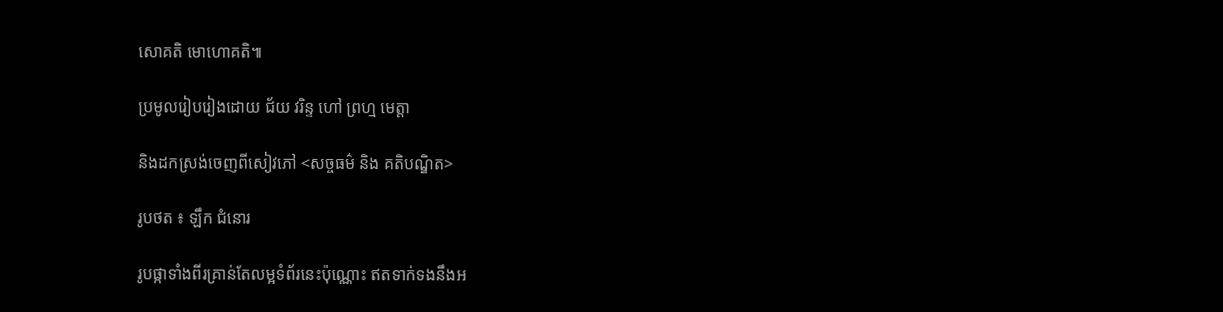សោគតិ មោហោគតិ៕

ប្រមូលរៀបរៀងដោយ ជ័យ វរិន្ទ ហៅ ព្រហ្ម មេត្តា

និងដកស្រង់ចេញពីសៀវភៅ <សច្ចធម៌ និង គតិបណ្ឌិត>

រូបថត ៖ ឡឹក ជំនោរ

រូបផ្កាទាំងពីរគ្រាន់តែលម្អទំព័រនេះប៉ុណ្ណោះ ឥតទាក់ទងនឹងអ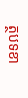ត្ថបទខា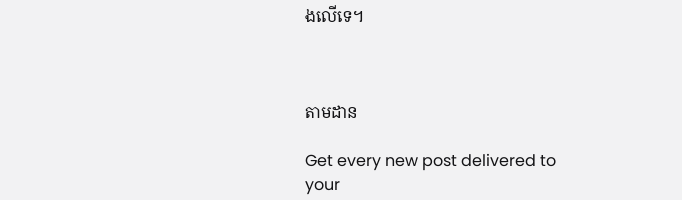ងលើទេ។



តាមដាន

Get every new post delivered to your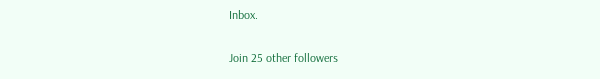Inbox.

Join 25 other followers